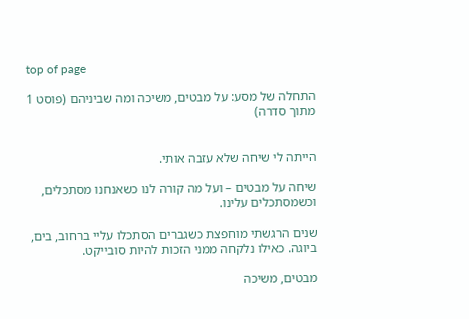top of page

התחלה של מסע: על מבטים, משיכה ומה שביניהם (פוסט 1 מתוך סדרה)


הייתה לי שיחה שלא עזבה אותי.

שיחה על מבטים – ועל מה קורה לנו כשאנחנו מסתכלים, וכשמסתכלים עלינו.

שנים הרגשתי מוחפצת כשגברים הסתכלו עליי ברחוב, בים, ביוגה. כאילו נלקחה ממני הזכות להיות סובייקט.

מבטים, משיכה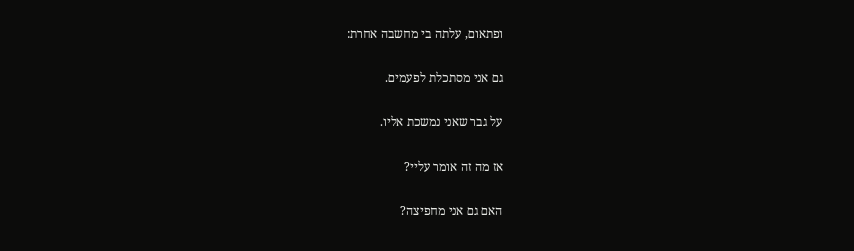ופתאום, עלתה בי מחשבה אחרת:

גם אני מסתכלת לפעמים.

על גבר שאני נמשכת אליו.

אז מה זה אומר עליי?

האם גם אני מחפיצה?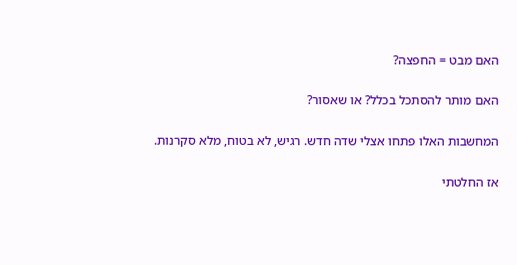האם מבט = החפצה?

האם מותר להסתכל בכלל? או שאסור?

המחשבות האלו פתחו אצלי שדה חדש. רגיש, לא בטוח, מלא סקרנות.

אז החלטתי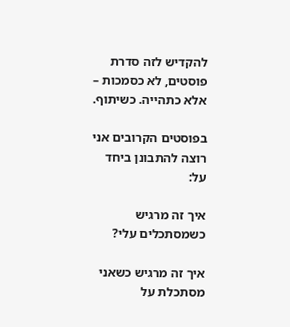להקדיש לזה סדרת פוסטים, לא כסמכות – אלא כתהייה. כשיתוף.

בפוסטים הקרובים אני רוצה להתבונן ביחד על:

איך זה מרגיש כשמסתכלים עלי?

איך זה מרגיש כשאני מסתכלת על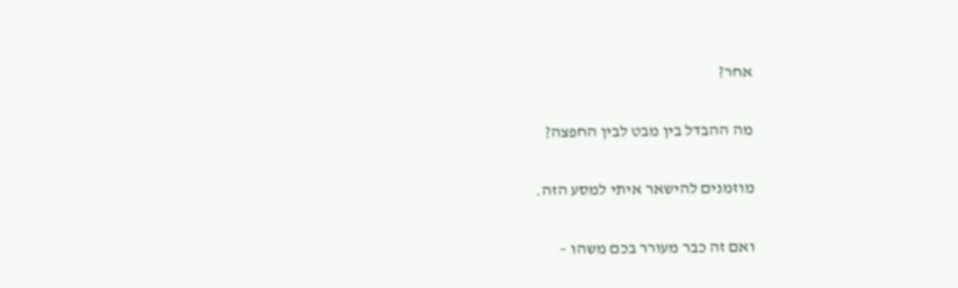אחר?

מה ההבדל בין מבט לבין החפצה?

מוזמנים להישאר איתי למסע הזה.

ואם זה כבר מעורר בכם משהו –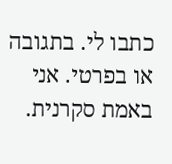כתבו לי. בתגובה או בפרטי. אני באמת סקרנית.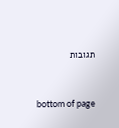תגובות


bottom of page